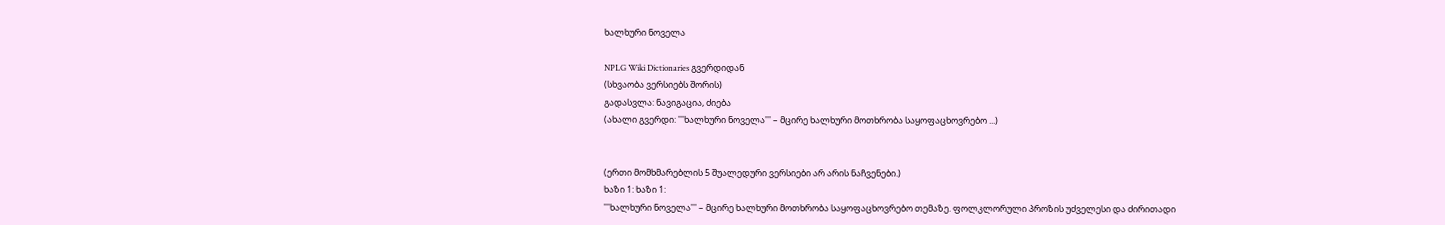ხალხური ნოველა

NPLG Wiki Dictionaries გვერდიდან
(სხვაობა ვერსიებს შორის)
გადასვლა: ნავიგაცია, ძიება
(ახალი გვერდი: '''ხალხური ნოველა''' – მცირე ხალხური მოთხრობა საყოფაცხოვრებო ...)


(ერთი მომხმარებლის 5 შუალედური ვერსიები არ არის ნაჩვენები.)
ხაზი 1: ხაზი 1:
'''ხალხური ნოველა''' – მცირე ხალხური მოთხრობა საყოფაცხოვრებო თემაზე. ფოლკლორული პროზის უძველესი და ძირითადი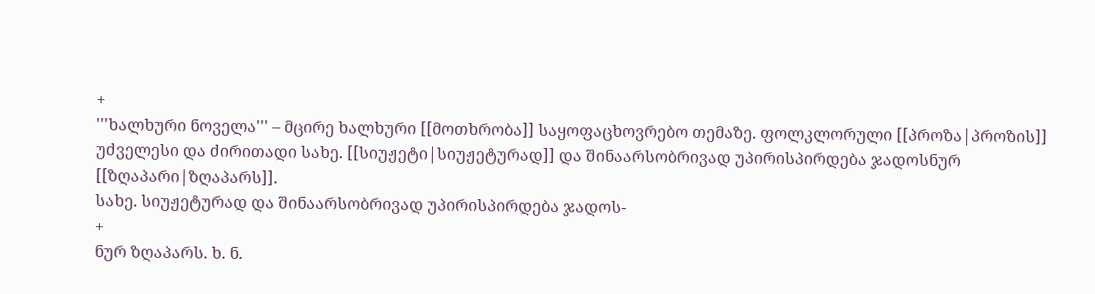+
'''ხალხური ნოველა''' – მცირე ხალხური [[მოთხრობა]] საყოფაცხოვრებო თემაზე. ფოლკლორული [[პროზა|პროზის]] უძველესი და ძირითადი სახე. [[სიუჟეტი|სიუჟეტურად]] და შინაარსობრივად უპირისპირდება ჯადოსნურ [[ზღაპარი|ზღაპარს]].
სახე. სიუჟეტურად და შინაარსობრივად უპირისპირდება ჯადოს-
+
ნურ ზღაპარს. ხ. ნ.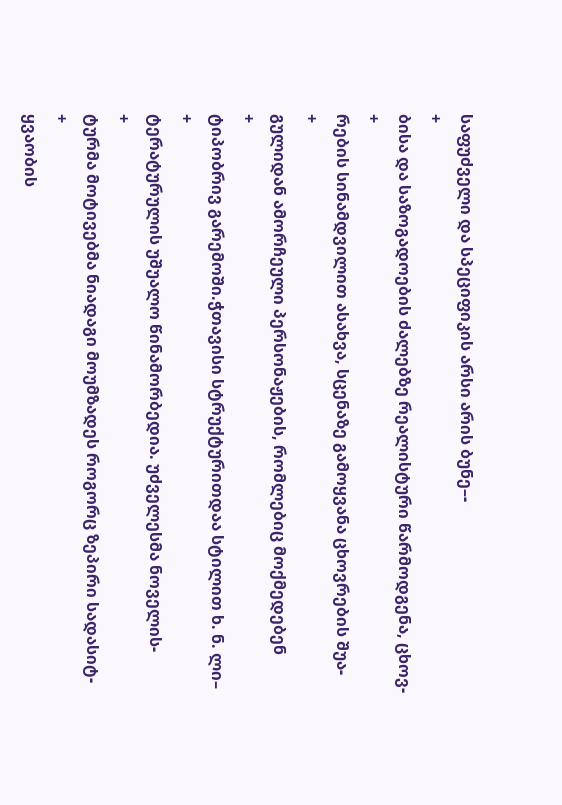საფუძველი და სპეციფიკის არსი არის ბუნე–-
+
ბისა და საზოგადოების ძალებზე რეალისტური წარმოდგენა, ცხოვ-
+
რების სინამდვილით ასახვა, სცენაზე გამოყვანა ცხოვრების შუა-
+
გულიდან ამორჩეული პერსონაჟების, რომლებიც მოქმედებენ
+
ტიპობრივ გარემოში.ჭთავისი სტრუქტურითდაა სტილით ხ. ნ. ლი–
+
ტერატურულის უშუალო წინამორბედია. უძველესმა ნოველის-
+
ტურმა მოტივებმა ნიადაგი მოუმზადეს როგორც ზეპირი სადასიტ-
+
ყვაობის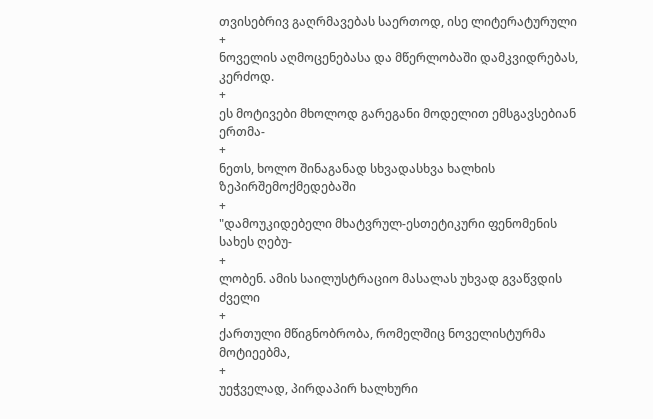თვისებრივ გაღრმავებას საერთოდ, ისე ლიტერატურული
+
ნოველის აღმოცენებასა და მწერლობაში დამკვიდრებას, კერძოდ.
+
ეს მოტივები მხოლოდ გარეგანი მოდელით ემსგავსებიან ერთმა-
+
ნეთს, ხოლო შინაგანად სხვადასხვა ხალხის ზეპირშემოქმედებაში
+
"დამოუკიდებელი მხატვრულ-ესთეტიკური ფენომენის სახეს ღებუ-
+
ლობენ. ამის საილუსტრაციო მასალას უხვად გვაწვდის ძველი
+
ქართული მწიგნობრობა, რომელშიც ნოველისტურმა მოტიეებმა,
+
უეჭველად, პირდაპირ ხალხური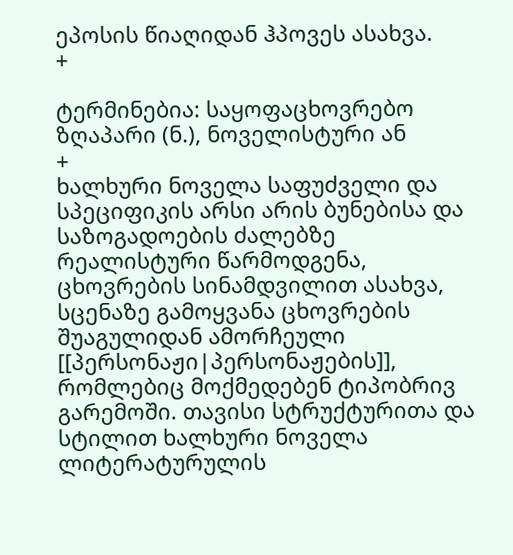ეპოსის წიაღიდან ჰპოვეს ასახვა.
+

ტერმინებია: საყოფაცხოვრებო ზღაპარი (ნ.), ნოველისტური ან
+
ხალხური ნოველა საფუძველი და სპეციფიკის არსი არის ბუნებისა და საზოგადოების ძალებზე რეალისტური წარმოდგენა, ცხოვრების სინამდვილით ასახვა, სცენაზე გამოყვანა ცხოვრების შუაგულიდან ამორჩეული [[პერსონაჟი|პერსონაჟების]], რომლებიც მოქმედებენ ტიპობრივ გარემოში. თავისი სტრუქტურითა და სტილით ხალხური ნოველა ლიტერატურულის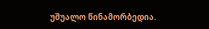უშუალო წინამორბედია.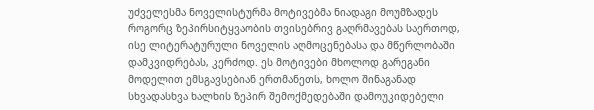უძველესმა ნოველისტურმა მოტივებმა ნიადაგი მოუმზადეს როგორც ზეპირსიტყვაობის თვისებრივ გაღრმავებას საერთოდ, ისე ლიტერატურული ნოველის აღმოცენებასა და მწერლობაში დამკვიდრებას, კერძოდ. ეს მოტივები მხოლოდ გარეგანი მოდელით ემსგავსებიან ერთმანეთს, ხოლო შინაგანად სხვადასხვა ხალხის ზეპირ შემოქმედებაში დამოუკიდებელი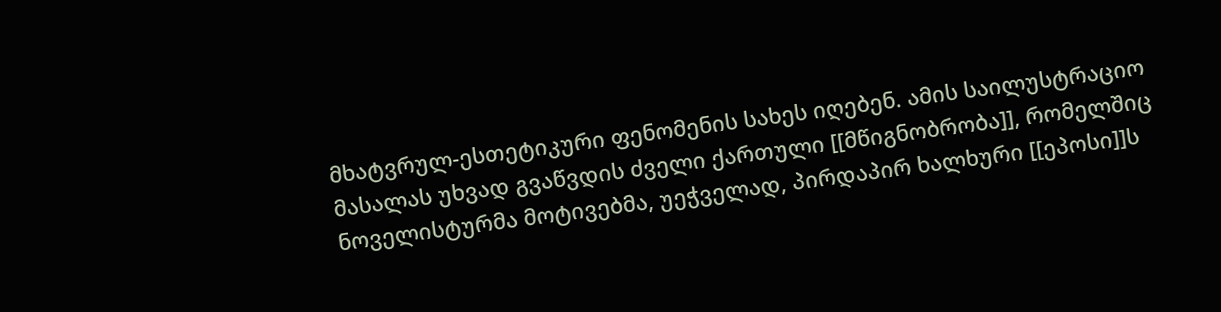მხატვრულ-ესთეტიკური ფენომენის სახეს იღებენ. ამის საილუსტრაციო მასალას უხვად გვაწვდის ძველი ქართული [[მწიგნობრობა]], რომელშიც ნოველისტურმა მოტივებმა, უეჭველად, პირდაპირ ხალხური [[ეპოსი]]ს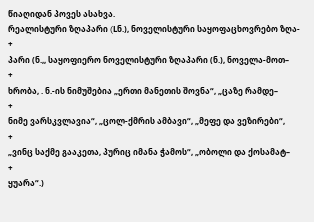წიაღიდან პოვეს ასახვა.
რეალისტური ზღაპარი (Lნ.), ნოველისტური საყოფაცხოვრებო ზღა-
+
პარი (ნ.,, საყოფიერო ნოველისტური ზღაპარი (ნ.), ნოველა-მოთ–
+
ხრობა, . ნ.-ის ნიმუშებია „ერთი მანეთის შოვნა“, „ცაზე რამდე–
+
ნიმე ვარსკვლავია“, „ცოლ-ქმრის ამბავი“, „მეფე და ვეზირები“,
+
„ვინც საქმე გააკეთა, პურიც იმანა ჭამოს“, „ობოლი და ქოსამატ–
+
ყუარა“.)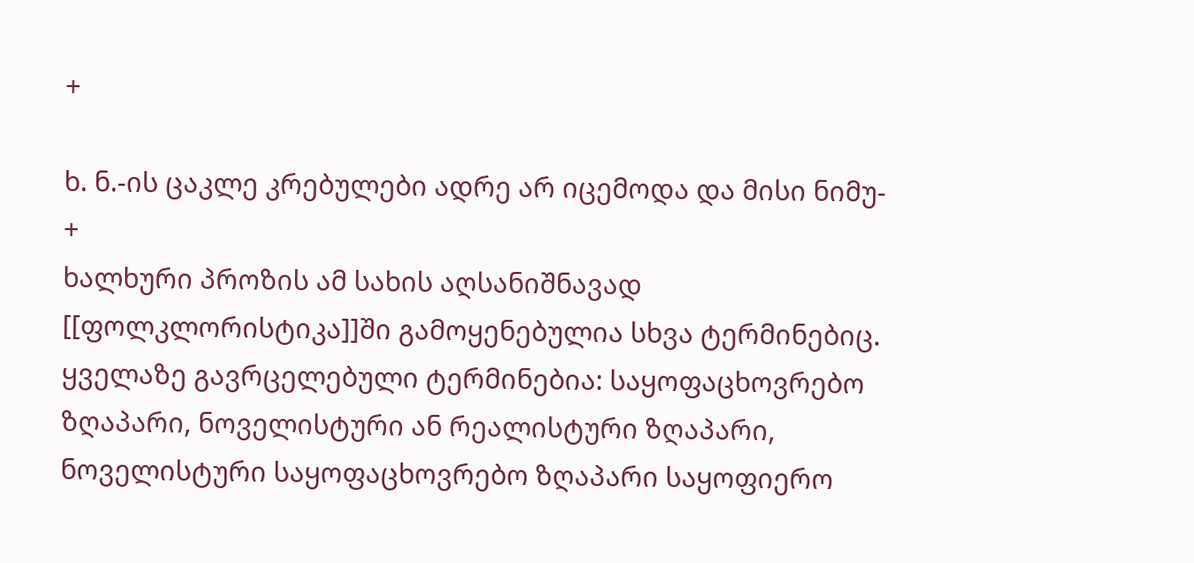+

ხ. ნ.-ის ცაკლე კრებულები ადრე არ იცემოდა და მისი ნიმუ-
+
ხალხური პროზის ამ სახის აღსანიშნავად [[ფოლკლორისტიკა]]ში გამოყენებულია სხვა ტერმინებიც. ყველაზე გავრცელებული ტერმინებია: საყოფაცხოვრებო ზღაპარი, ნოველისტური ან რეალისტური ზღაპარი, ნოველისტური საყოფაცხოვრებო ზღაპარი საყოფიერო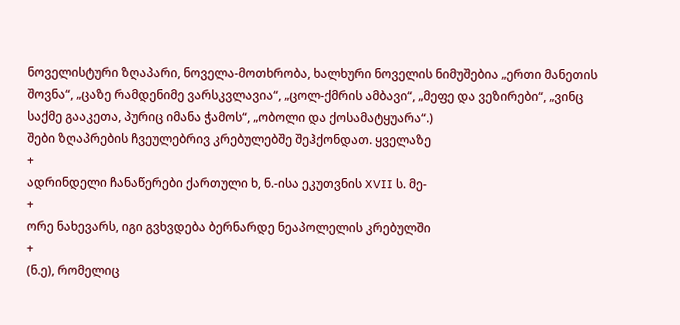ნოველისტური ზღაპარი, ნოველა-მოთხრობა, ხალხური ნოველის ნიმუშებია „ერთი მანეთის შოვნა“, „ცაზე რამდენიმე ვარსკვლავია“, „ცოლ-ქმრის ამბავი“, „მეფე და ვეზირები“, „ვინც საქმე გააკეთა, პურიც იმანა ჭამოს“, „ობოლი და ქოსამატყუარა“.)
შები ზღაპრების ჩვეულებრივ კრებულებშე შეჰქონდათ. ყველაზე
+
ადრინდელი ჩანაწერები ქართული ხ, ნ.-ისა ეკუთვნის XVII ს. მე-
+
ორე ნახევარს, იგი გვხვდება ბერნარდე ნეაპოლელის კრებულში
+
(ნ.ე), რომელიც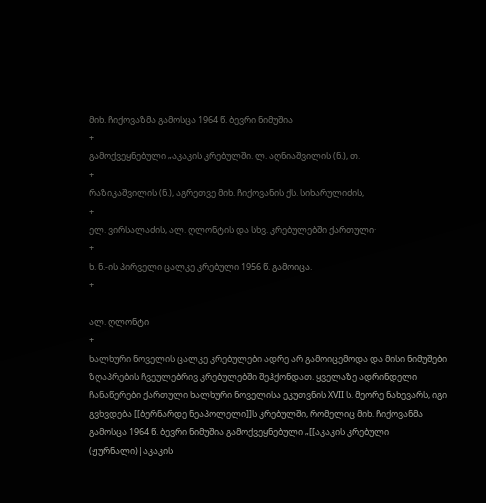მიხ. ჩიქოვაზმა გამოსცა 1964 წ. ბევრი ნიმუშია
+
გამოქვეყნებული „აკაკის კრებულში. ლ. აღნიაშვილის (ნ.), თ.
+
რაზიკაშვილის (ნ.), აგრეთვე მიხ. ჩიქოვანის ქს. სიხარულიძის,
+
ელ. ვირსალაძის, ალ. ღლონტის და სხვ. კრებულებში ქართული·
+
ხ. ნ.-ის პირველი ცალკე კრებული 1956 წ. გამოიცა.
+

ალ. ღლონტი
+
ხალხური ნოველის ცალკე კრებულები ადრე არ გამოიცემოდა და მისი ნიმუშები ზღაპრების ჩვეულებრივ კრებულებში შეჰქონდათ. ყველაზე ადრინდელი ჩანაწერები ქართული ხალხური ნოველისა ეკუთვნის XVII ს. მეორე ნახევარს, იგი გვხვდება [[ბერნარდე ნეაპოლელი]]ს კრებულში, რომელიც მიხ. ჩიქოვანმა გამოსცა 1964 წ. ბევრი ნიმუშია გამოქვეყნებული „[[აკაკის კრებული (ჟურნალი)|აკაკის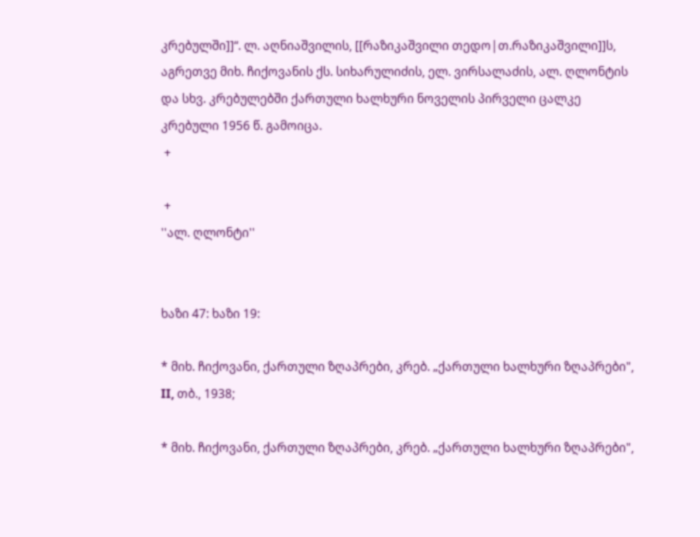კრებულში]]“. ლ. აღნიაშვილის, [[რაზიკაშვილი თედო|თ.რაზიკაშვილი]]ს, აგრეთვე მიხ. ჩიქოვანის ქს. სიხარულიძის, ელ. ვირსალაძის, ალ. ღლონტის და სხვ. კრებულებში ქართული ხალხური ნოველის პირველი ცალკე კრებული 1956 წ. გამოიცა.
 +

 +
''ალ. ღლონტი''


ხაზი 47: ხაზი 19:

* მიხ. ჩიქოვანი, ქართული ზღაპრები, კრებ. „ქართული ხალხური ზღაპრები", II, თბ., 1938;

* მიხ. ჩიქოვანი, ქართული ზღაპრები, კრებ. „ქართული ხალხური ზღაპრები",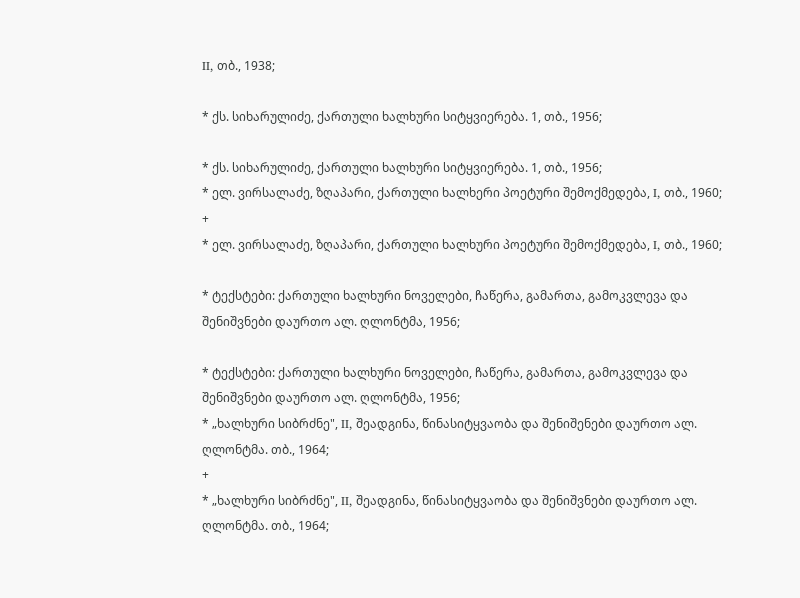II, თბ., 1938;

* ქს. სიხარულიძე, ქართული ხალხური სიტყვიერება. 1, თბ., 1956;

* ქს. სიხარულიძე, ქართული ხალხური სიტყვიერება. 1, თბ., 1956;
* ელ. ვირსალაძე, ზღაპარი, ქართული ხალხერი პოეტური შემოქმედება, I, თბ., 1960;
+
* ელ. ვირსალაძე, ზღაპარი, ქართული ხალხური პოეტური შემოქმედება, I, თბ., 1960;

* ტექსტები: ქართული ხალხური ნოველები, ჩაწერა, გამართა, გამოკვლევა და შენიშვნები დაურთო ალ. ღლონტმა, 1956;

* ტექსტები: ქართული ხალხური ნოველები, ჩაწერა, გამართა, გამოკვლევა და შენიშვნები დაურთო ალ. ღლონტმა, 1956;
* „ხალხური სიბრძნე", II, შეადგინა, წინასიტყვაობა და შენიშენები დაურთო ალ. ღლონტმა. თბ., 1964;
+
* „ხალხური სიბრძნე", II, შეადგინა, წინასიტყვაობა და შენიშვნები დაურთო ალ. ღლონტმა. თბ., 1964;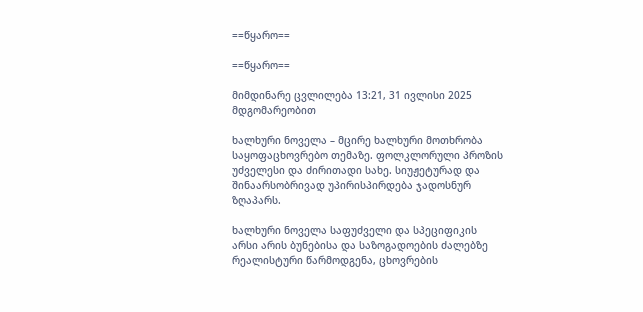==წყარო==

==წყარო==

მიმდინარე ცვლილება 13:21, 31 ივლისი 2025 მდგომარეობით

ხალხური ნოველა – მცირე ხალხური მოთხრობა საყოფაცხოვრებო თემაზე. ფოლკლორული პროზის უძველესი და ძირითადი სახე. სიუჟეტურად და შინაარსობრივად უპირისპირდება ჯადოსნურ ზღაპარს.

ხალხური ნოველა საფუძველი და სპეციფიკის არსი არის ბუნებისა და საზოგადოების ძალებზე რეალისტური წარმოდგენა, ცხოვრების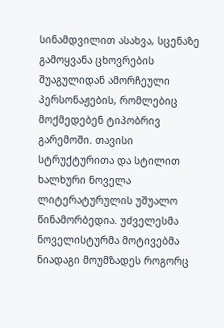სინამდვილით ასახვა, სცენაზე გამოყვანა ცხოვრების შუაგულიდან ამორჩეული პერსონაჟების, რომლებიც მოქმედებენ ტიპობრივ გარემოში. თავისი სტრუქტურითა და სტილით ხალხური ნოველა ლიტერატურულის უშუალო წინამორბედია. უძველესმა ნოველისტურმა მოტივებმა ნიადაგი მოუმზადეს როგორც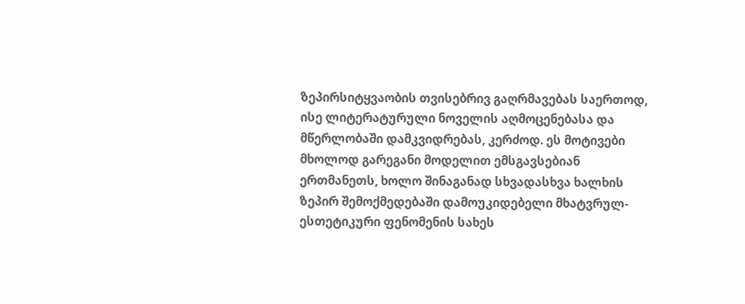ზეპირსიტყვაობის თვისებრივ გაღრმავებას საერთოდ, ისე ლიტერატურული ნოველის აღმოცენებასა და მწერლობაში დამკვიდრებას, კერძოდ. ეს მოტივები მხოლოდ გარეგანი მოდელით ემსგავსებიან ერთმანეთს, ხოლო შინაგანად სხვადასხვა ხალხის ზეპირ შემოქმედებაში დამოუკიდებელი მხატვრულ-ესთეტიკური ფენომენის სახეს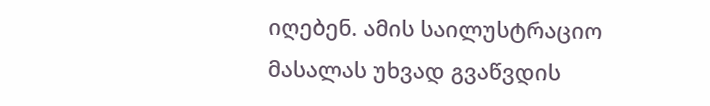იღებენ. ამის საილუსტრაციო მასალას უხვად გვაწვდის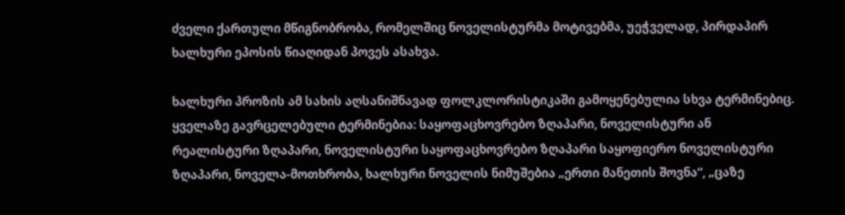ძველი ქართული მწიგნობრობა, რომელშიც ნოველისტურმა მოტივებმა, უეჭველად, პირდაპირ ხალხური ეპოსის წიაღიდან პოვეს ასახვა.

ხალხური პროზის ამ სახის აღსანიშნავად ფოლკლორისტიკაში გამოყენებულია სხვა ტერმინებიც. ყველაზე გავრცელებული ტერმინებია: საყოფაცხოვრებო ზღაპარი, ნოველისტური ან რეალისტური ზღაპარი, ნოველისტური საყოფაცხოვრებო ზღაპარი საყოფიერო ნოველისტური ზღაპარი, ნოველა-მოთხრობა, ხალხური ნოველის ნიმუშებია „ერთი მანეთის შოვნა“, „ცაზე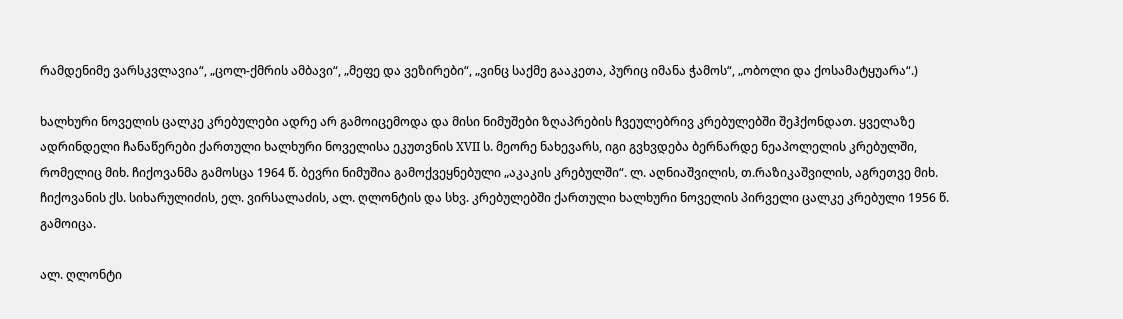რამდენიმე ვარსკვლავია“, „ცოლ-ქმრის ამბავი“, „მეფე და ვეზირები“, „ვინც საქმე გააკეთა, პურიც იმანა ჭამოს“, „ობოლი და ქოსამატყუარა“.)

ხალხური ნოველის ცალკე კრებულები ადრე არ გამოიცემოდა და მისი ნიმუშები ზღაპრების ჩვეულებრივ კრებულებში შეჰქონდათ. ყველაზე ადრინდელი ჩანაწერები ქართული ხალხური ნოველისა ეკუთვნის XVII ს. მეორე ნახევარს, იგი გვხვდება ბერნარდე ნეაპოლელის კრებულში, რომელიც მიხ. ჩიქოვანმა გამოსცა 1964 წ. ბევრი ნიმუშია გამოქვეყნებული „აკაკის კრებულში“. ლ. აღნიაშვილის, თ.რაზიკაშვილის, აგრეთვე მიხ. ჩიქოვანის ქს. სიხარულიძის, ელ. ვირსალაძის, ალ. ღლონტის და სხვ. კრებულებში ქართული ხალხური ნოველის პირველი ცალკე კრებული 1956 წ. გამოიცა.

ალ. ღლონტი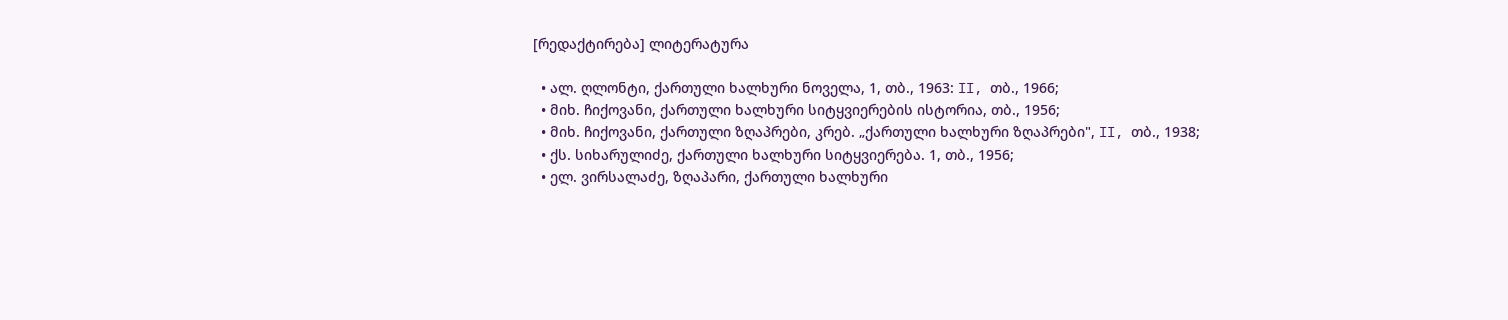[რედაქტირება] ლიტერატურა

  • ალ. ღლონტი, ქართული ხალხური ნოველა, 1, თბ., 1963: II, თბ., 1966;
  • მიხ. ჩიქოვანი, ქართული ხალხური სიტყვიერების ისტორია, თბ., 1956;
  • მიხ. ჩიქოვანი, ქართული ზღაპრები, კრებ. „ქართული ხალხური ზღაპრები", II, თბ., 1938;
  • ქს. სიხარულიძე, ქართული ხალხური სიტყვიერება. 1, თბ., 1956;
  • ელ. ვირსალაძე, ზღაპარი, ქართული ხალხური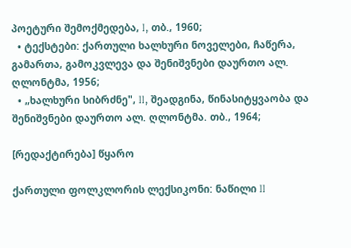პოეტური შემოქმედება, I, თბ., 1960;
  • ტექსტები: ქართული ხალხური ნოველები, ჩაწერა, გამართა, გამოკვლევა და შენიშვნები დაურთო ალ. ღლონტმა, 1956;
  • „ხალხური სიბრძნე", II, შეადგინა, წინასიტყვაობა და შენიშვნები დაურთო ალ. ღლონტმა. თბ., 1964;

[რედაქტირება] წყარო

ქართული ფოლკლორის ლექსიკონი: ნაწილი II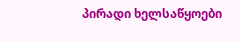პირადი ხელსაწყოები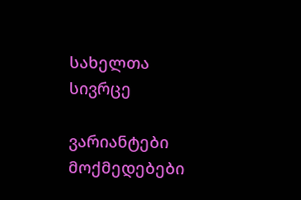სახელთა სივრცე

ვარიანტები
მოქმედებები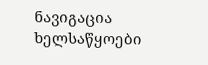ნავიგაცია
ხელსაწყოები